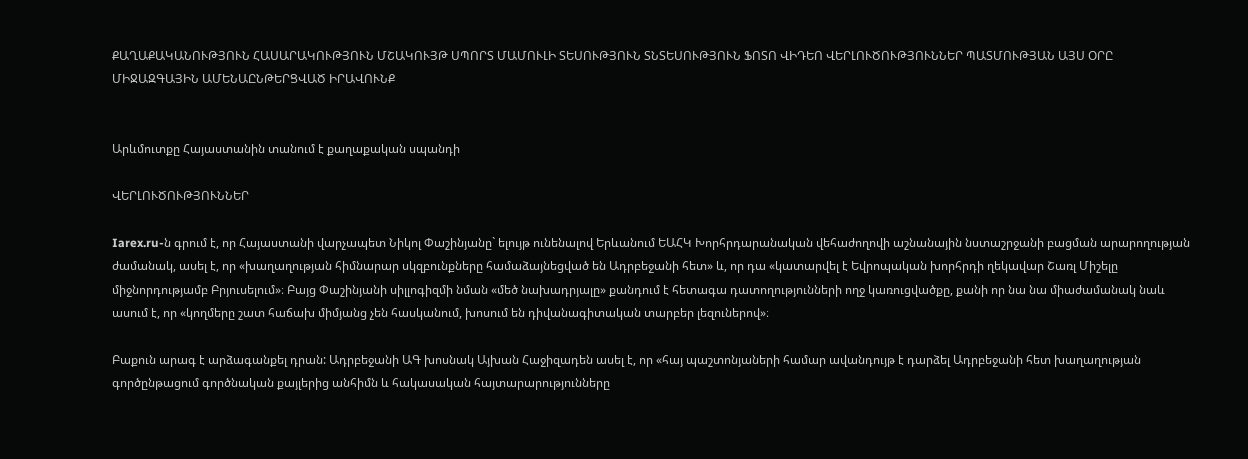ՔԱՂԱՔԱԿԱՆՈՒԹՅՈՒՆ ՀԱՍԱՐԱԿՈՒԹՅՈՒՆ ՄՇԱԿՈՒՅԹ ՍՊՈՐՏ ՄԱՄՈՒԼԻ ՏԵՍՈՒԹՅՈՒՆ ՏՆՏԵՍՈՒԹՅՈՒՆ ՖՈՏՈ ՎԻԴԵՈ ՎԵՐԼՈՒԾՈՒԹՅՈՒՆՆԵՐ ՊԱՏՄՈՒԹՅԱՆ ԱՅՍ ՕՐԸ ՄԻՋԱԶԳԱՅԻՆ ԱՄԵՆԱԸՆԹԵՐՑՎԱԾ ԻՐԱՎՈՒՆՔ


Արևմուտքը Հայաստանին տանում է քաղաքական սպանդի

ՎԵՐԼՈՒԾՈՒԹՅՈՒՆՆԵՐ

Iarex.ru-ն գրում է, որ Հայաստանի վարչապետ Նիկոլ Փաշինյանը` ելույթ ունենալով Երևանում ԵԱՀԿ Խորհրդարանական վեհաժողովի աշնանային նստաշրջանի բացման արարողության ժամանակ, ասել է, որ «խաղաղության հիմնարար սկզբունքները համաձայնեցված են Ադրբեջանի հետ» և, որ դա «կատարվել է Եվրոպական խորհրդի ղեկավար Շառլ Միշելը միջնորդությամբ Բրյուսելում»։ Բայց Փաշինյանի սիլլոգիզմի նման «մեծ նախադրյալը» քանդում է հետագա դատողությունների ողջ կառուցվածքը, քանի որ նա նա միաժամանակ նաև ասում է, որ «կողմերը շատ հաճախ միմյանց չեն հասկանում, խոսում են դիվանագիտական տարբեր լեզուներով»։

Բաքուն արագ է արձագանքել դրան: Ադրբեջանի ԱԳ խոսնակ Այխան Հաջիզադեն ասել է, որ «հայ պաշտոնյաների համար ավանդույթ է դարձել Ադրբեջանի հետ խաղաղության գործընթացում գործնական քայլերից անհիմն և հակասական հայտարարությունները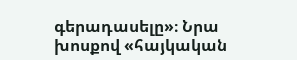գերադասելը»։ Նրա խոսքով «հայկական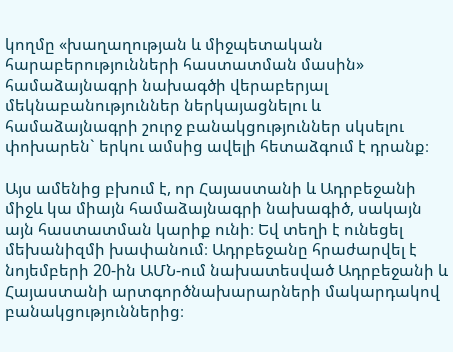կողմը «խաղաղության և միջպետական հարաբերությունների հաստատման մասին» համաձայնագրի նախագծի վերաբերյալ մեկնաբանություններ ներկայացնելու և համաձայնագրի շուրջ բանակցություններ սկսելու փոխարեն` երկու ամսից ավելի հետաձգում է դրանք։

Այս ամենից բխում է, որ Հայաստանի և Ադրբեջանի միջև կա միայն համաձայնագրի նախագիծ, սակայն այն հաստատման կարիք ունի։ Եվ տեղի է ունեցել մեխանիզմի խափանում։ Ադրբեջանը հրաժարվել է նոյեմբերի 20-ին ԱՄՆ-ում նախատեսված Ադրբեջանի և Հայաստանի արտգործնախարարների մակարդակով բանակցություններից։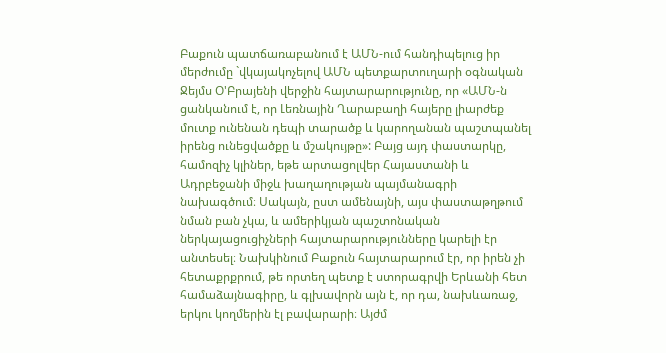Բաքուն պատճառաբանում է ԱՄՆ-ում հանդիպելուց իր մերժումը `վկայակոչելով ԱՄՆ պետքարտուղարի օգնական Ջեյմս Օ'Բրայենի վերջին հայտարարությունը, որ «ԱՄՆ-ն ցանկանում է, որ Լեռնային Ղարաբաղի հայերը լիարժեք մուտք ունենան դեպի տարածք և կարողանան պաշտպանել իրենց ունեցվածքը և մշակույթը»: Բայց այդ փաստարկը, համոզիչ կլիներ, եթե արտացոլվեր Հայաստանի և Ադրբեջանի միջև խաղաղության պայմանագրի նախագծում։ Սակայն, ըստ ամենայնի, այս փաստաթղթում նման բան չկա, և ամերիկյան պաշտոնական ներկայացուցիչների հայտարարությունները կարելի էր անտեսել։ Նախկինում Բաքուն հայտարարում էր, որ իրեն չի հետաքրքրում, թե որտեղ պետք է ստորագրվի Երևանի հետ համաձայնագիրը, և գլխավորն այն է, որ դա, նախևառաջ, երկու կողմերին էլ բավարարի։ Այժմ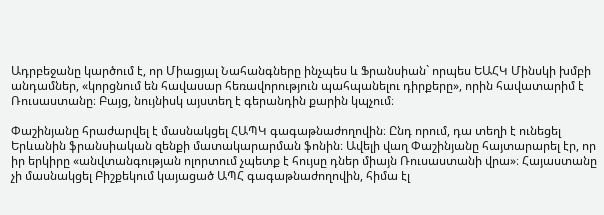Ադրբեջանը կարծում է, որ Միացյալ Նահանգները ինչպես և Ֆրանսիան` որպես ԵԱՀԿ Մինսկի խմբի անդամներ, «կորցնում են հավասար հեռավորություն պահպանելու դիրքերը», որին հավատարիմ է Ռուսաստանը։ Բայց, նույնիսկ այստեղ է գերանդին քարին կպչում։

Փաշինյանը հրաժարվել է մասնակցել ՀԱՊԿ գագաթնաժողովին։ Ընդ որում, դա տեղի է ունեցել Երևանին ֆրանսիական զենքի մատակարարման ֆոնին։ Ավելի վաղ Փաշինյանը հայտարարել էր, որ իր երկիրը «անվտանգության ոլորտում չպետք է հույսը դներ միայն Ռուսաստանի վրա»։ Հայաստանը չի մասնակցել Բիշքեկում կայացած ԱՊՀ գագաթնաժողովին, հիմա էլ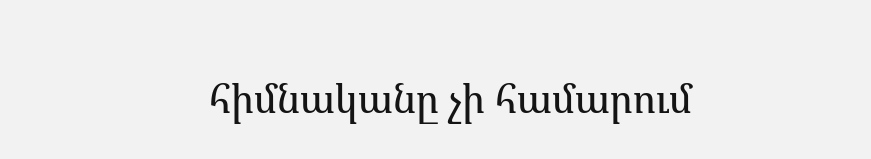հիմնականը չի համարում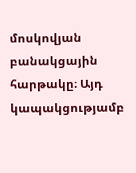մոսկովյան բանակցային հարթակը։ Այդ կապակցությամբ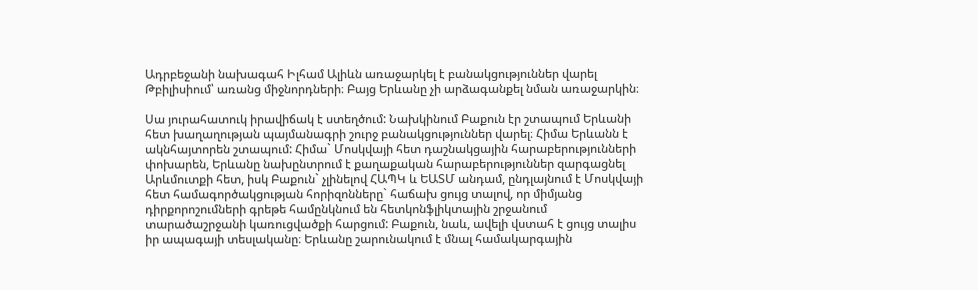Ադրբեջանի նախագահ Իլհամ Ալիևն առաջարկել է բանակցություններ վարել Թբիլիսիում՝ առանց միջնորդների։ Բայց Երևանը չի արձագանքել նման առաջարկին։

Սա յուրահատուկ իրավիճակ է ստեղծում: Նախկինում Բաքուն էր շտապում Երևանի հետ խաղաղության պայմանագրի շուրջ բանակցություններ վարել։ Հիմա Երևանն է ակնհայտորեն շտապում: Հիմա` Մոսկվայի հետ դաշնակցային հարաբերությունների փոխարեն, Երևանը նախընտրում է քաղաքական հարաբերություններ զարգացնել Արևմուտքի հետ, իսկ Բաքուն` չլինելով ՀԱՊԿ և ԵԱՏՄ անդամ, ընդլայնում է Մոսկվայի հետ համագործակցության հորիզոնները` հաճախ ցույց տալով, որ միմյանց դիրքորոշումների գրեթե համընկնում են հետկոնֆլիկտային շրջանում տարածաշրջանի կառուցվածքի հարցում: Բաքուն, նաև, ավելի վստահ է ցույց տալիս իր ապագայի տեսլականը։ Երևանը շարունակում է մնալ համակարգային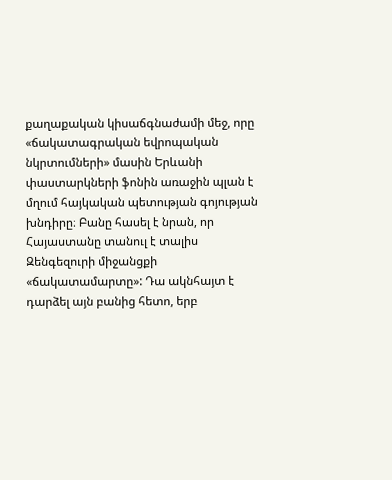քաղաքական կիսաճգնաժամի մեջ, որը «ճակատագրական եվրոպական նկրտումների» մասին Երևանի փաստարկների ֆոնին առաջին պլան է մղում հայկական պետության գոյության խնդիրը։ Բանը հասել է նրան, որ Հայաստանը տանուլ է տալիս Զենգեզուրի միջանցքի «ճակատամարտը»: Դա ակնհայտ է դարձել այն բանից հետո, երբ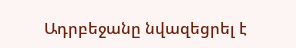Ադրբեջանը նվազեցրել է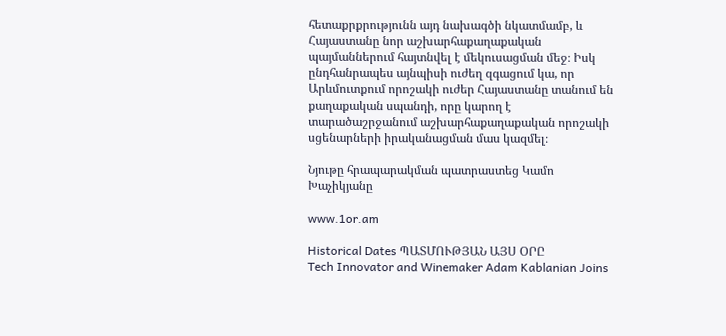հետաքրքրությունն այդ նախագծի նկատմամբ, և Հայաստանը նոր աշխարհաքաղաքական պայմաններում հայտնվել է մեկուսացման մեջ։ Իսկ ընդհանրապես այնպիսի ուժեղ զգացում կա, որ Արևմուտքում որոշակի ուժեր Հայաստանը տանում են քաղաքական սպանդի, որը կարող է տարածաշրջանում աշխարհաքաղաքական որոշակի սցենարների իրականացման մաս կազմել։

Նյութը հրապարակման պատրաստեց Կամո Խաչիկյանը

www.1or.am

Historical Dates ՊԱՏՄՈՒԹՅԱՆ ԱՅՍ ՕՐԸ
Tech Innovator and Winemaker Adam Kablanian Joins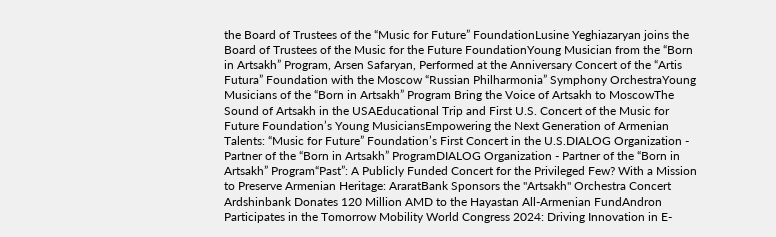the Board of Trustees of the “Music for Future” FoundationLusine Yeghiazaryan joins the Board of Trustees of the Music for the Future FoundationYoung Musician from the “Born in Artsakh” Program, Arsen Safaryan, Performed at the Anniversary Concert of the “Artis Futura” Foundation with the Moscow “Russian Philharmonia” Symphony OrchestraYoung Musicians of the “Born in Artsakh” Program Bring the Voice of Artsakh to MoscowThe Sound of Artsakh in the USAEducational Trip and First U.S. Concert of the Music for Future Foundation’s Young MusiciansEmpowering the Next Generation of Armenian Talents: “Music for Future” Foundation’s First Concert in the U.S.DIALOG Organization - Partner of the “Born in Artsakh” ProgramDIALOG Organization - Partner of the “Born in Artsakh” Program“Past”: A Publicly Funded Concert for the Privileged Few? With a Mission to Preserve Armenian Heritage: AraratBank Sponsors the "Artsakh" Orchestra Concert Ardshinbank Donates 120 Million AMD to the Hayastan All-Armenian FundAndron Participates in the Tomorrow Mobility World Congress 2024: Driving Innovation in E-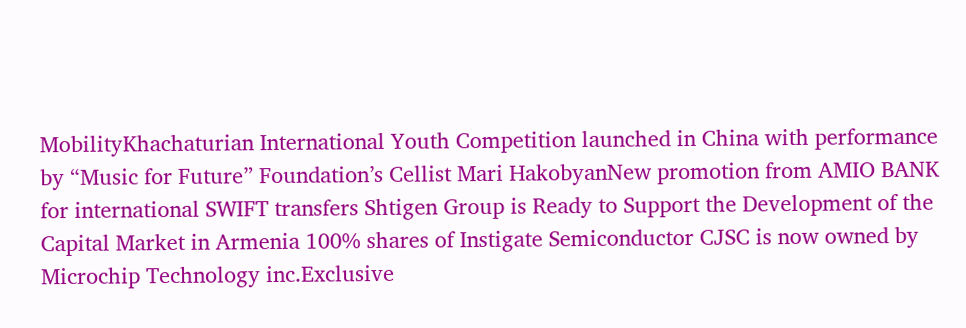MobilityKhachaturian International Youth Competition launched in China with performance by “Music for Future” Foundation’s Cellist Mari HakobyanNew promotion from AMIO BANK for international SWIFT transfers Shtigen Group is Ready to Support the Development of the Capital Market in Armenia 100% shares of Instigate Semiconductor CJSC is now owned by Microchip Technology inc.Exclusive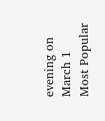evening on March 1
Most Popular